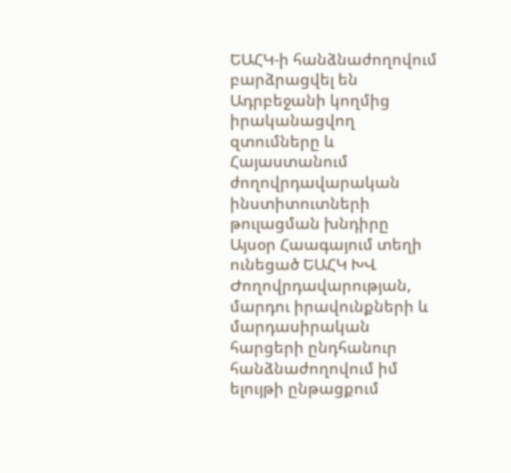ԵԱՀԿ-ի հանձնաժողովում բարձրացվել են Ադրբեջանի կողմից իրականացվող զտումները և Հայաստանում ժողովրդավարական ինստիտուտների թուլացման խնդիրը
Այսօր Հաագայում տեղի ունեցած ԵԱՀԿ ԽՎ Ժողովրդավարության, մարդու իրավունքների և մարդասիրական հարցերի ընդհանուր հանձնաժողովում իմ ելույթի ընթացքում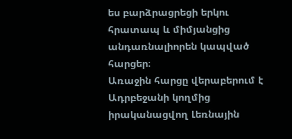ես բարձրացրեցի երկու հրատապ և միմյանցից անդառնալիորեն կապված հարցեր։
Առաջին հարցը վերաբերում է Ադրբեջանի կողմից իրականացվող Լեռնային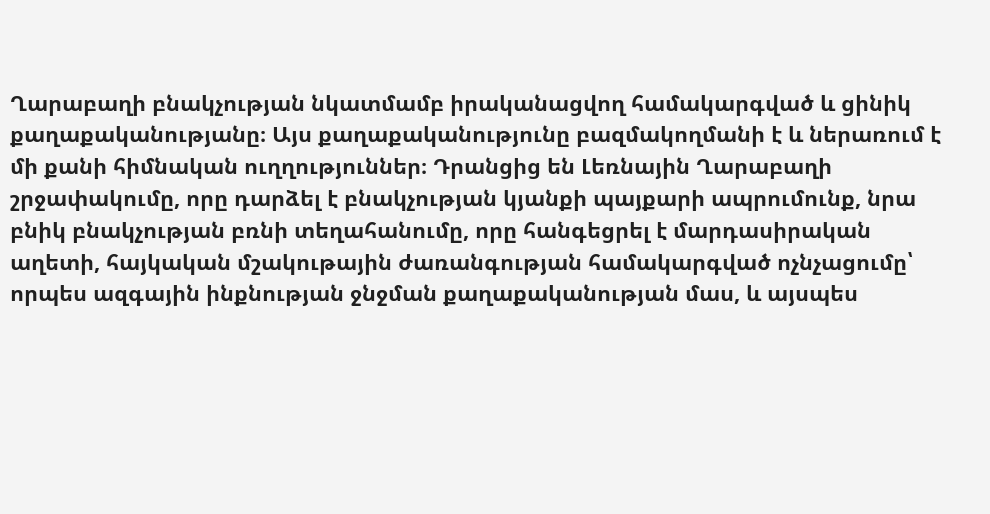Ղարաբաղի բնակչության նկատմամբ իրականացվող համակարգված և ցինիկ քաղաքականությանը։ Այս քաղաքականությունը բազմակողմանի է և ներառում է մի քանի հիմնական ուղղություններ։ Դրանցից են Լեռնային Ղարաբաղի շրջափակումը, որը դարձել է բնակչության կյանքի պայքարի ապրումունք, նրա բնիկ բնակչության բռնի տեղահանումը, որը հանգեցրել է մարդասիրական աղետի, հայկական մշակութային ժառանգության համակարգված ոչնչացումը՝ որպես ազգային ինքնության ջնջման քաղաքականության մաս, և այսպես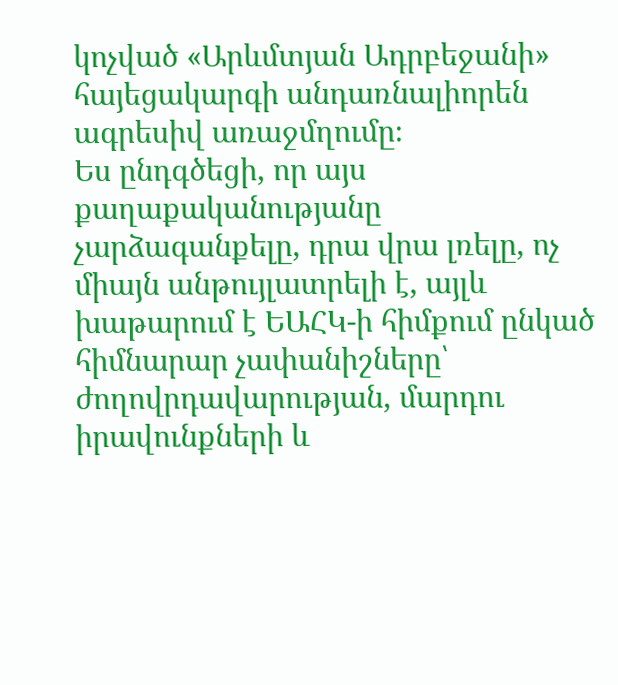կոչված «Արևմտյան Ադրբեջանի» հայեցակարգի անդառնալիորեն ագրեսիվ առաջմղումը։
Ես ընդգծեցի, որ այս քաղաքականությանը չարձագանքելը, դրա վրա լռելը, ոչ միայն անթույլատրելի է, այլև խաթարում է ԵԱՀԿ-ի հիմքում ընկած հիմնարար չափանիշները՝ ժողովրդավարության, մարդու իրավունքների և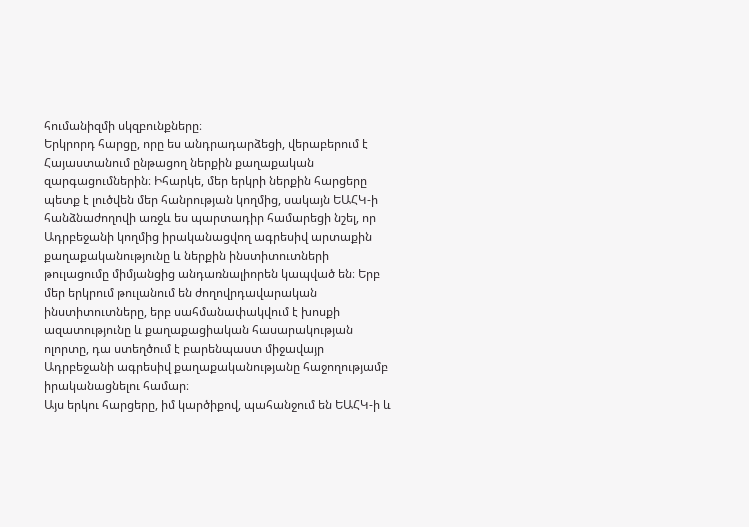հումանիզմի սկզբունքները։
Երկրորդ հարցը, որը ես անդրադարձեցի, վերաբերում է Հայաստանում ընթացող ներքին քաղաքական զարգացումներին։ Իհարկե, մեր երկրի ներքին հարցերը պետք է լուծվեն մեր հանրության կողմից, սակայն ԵԱՀԿ-ի հանձնաժողովի առջև ես պարտադիր համարեցի նշել, որ Ադրբեջանի կողմից իրականացվող ագրեսիվ արտաքին քաղաքականությունը և ներքին ինստիտուտների թուլացումը միմյանցից անդառնալիորեն կապված են։ Երբ մեր երկրում թուլանում են ժողովրդավարական ինստիտուտները, երբ սահմանափակվում է խոսքի ազատությունը և քաղաքացիական հասարակության ոլորտը, դա ստեղծում է բարենպաստ միջավայր Ադրբեջանի ագրեսիվ քաղաքականությանը հաջողությամբ իրականացնելու համար։
Այս երկու հարցերը, իմ կարծիքով, պահանջում են ԵԱՀԿ-ի և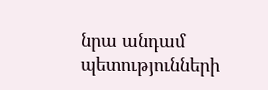նրա անդամ պետությունների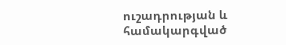ուշադրության և համակարգված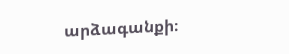արձագանքի։